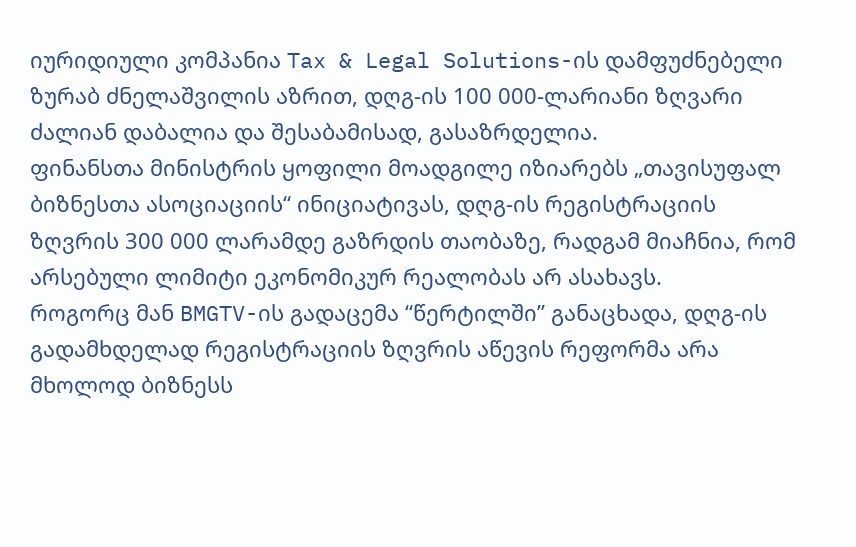იურიდიული კომპანია Tax & Legal Solutions-ის დამფუძნებელი ზურაბ ძნელაშვილის აზრით, დღგ-ის 100 000-ლარიანი ზღვარი ძალიან დაბალია და შესაბამისად, გასაზრდელია.
ფინანსთა მინისტრის ყოფილი მოადგილე იზიარებს „თავისუფალ ბიზნესთა ასოციაციის“ ინიციატივას, დღგ-ის რეგისტრაციის ზღვრის 300 000 ლარამდე გაზრდის თაობაზე, რადგამ მიაჩნია, რომ არსებული ლიმიტი ეკონომიკურ რეალობას არ ასახავს.
როგორც მან BMGTV-ის გადაცემა “წერტილში” განაცხადა, დღგ-ის გადამხდელად რეგისტრაციის ზღვრის აწევის რეფორმა არა მხოლოდ ბიზნესს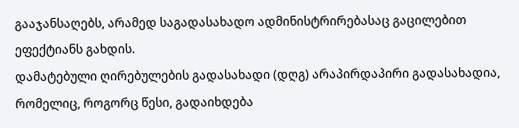გააჯანსაღებს, არამედ საგადასახადო ადმინისტრირებასაც გაცილებით ეფექტიანს გახდის.
დამატებული ღირებულების გადასახადი (დღგ) არაპირდაპირი გადასახადია, რომელიც, როგორც წესი, გადაიხდება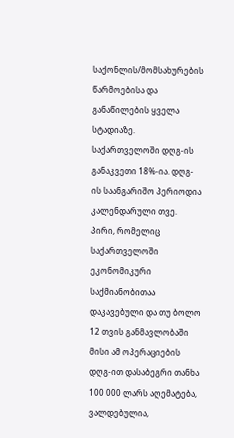საქონლის/მომსახურების წარმოებისა და განაწილების ყველა სტადიაზე. საქართველოში დღგ-ის განაკვეთი 18%-ია. დღგ-ის საანგარიშო პერიოდია კალენდარული თვე.
პირი, რომელიც საქართველოში ეკონომიკური საქმიანობითაა დაკავებული და თუ ბოლო 12 თვის განმავლობაში მისი ამ ოპერაციების დღგ-ით დასაბეგრი თანხა 100 000 ლარს აღემატება, ვალდებულია,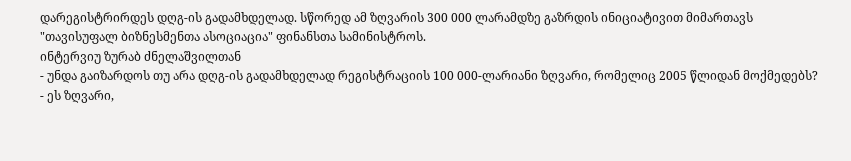დარეგისტრირდეს დღგ-ის გადამხდელად. სწორედ ამ ზღვარის 300 000 ლარამდზე გაზრდის ინიციატივით მიმართავს "თავისუფალ ბიზნესმენთა ასოციაცია" ფინანსთა სამინისტროს.
ინტერვიუ ზურაბ ძნელაშვილთან
- უნდა გაიზარდოს თუ არა დღგ-ის გადამხდელად რეგისტრაციის 100 000-ლარიანი ზღვარი, რომელიც 2005 წლიდან მოქმედებს?
- ეს ზღვარი,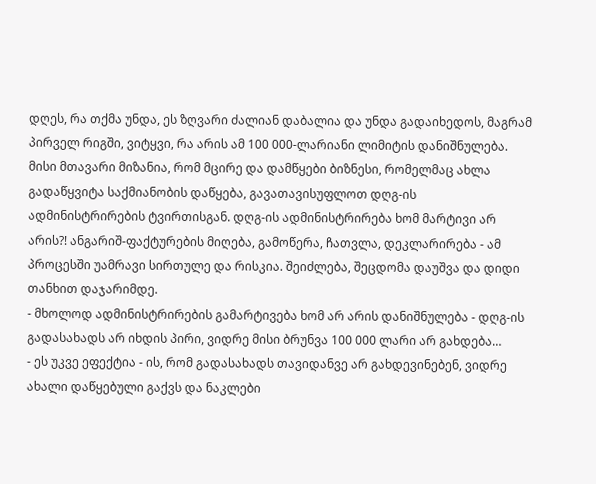დღეს, რა თქმა უნდა, ეს ზღვარი ძალიან დაბალია და უნდა გადაიხედოს, მაგრამ პირველ რიგში, ვიტყვი, რა არის ამ 100 000-ლარიანი ლიმიტის დანიშნულება. მისი მთავარი მიზანია, რომ მცირე და დამწყები ბიზნესი, რომელმაც ახლა გადაწყვიტა საქმიანობის დაწყება, გავათავისუფლოთ დღგ-ის ადმინისტრირების ტვირთისგან. დღგ-ის ადმინისტრირება ხომ მარტივი არ არის?! ანგარიშ-ფაქტურების მიღება, გამოწერა, ჩათვლა, დეკლარირება - ამ პროცესში უამრავი სირთულე და რისკია. შეიძლება, შეცდომა დაუშვა და დიდი თანხით დაჯარიმდე.
- მხოლოდ ადმინისტრირების გამარტივება ხომ არ არის დანიშნულება - დღგ-ის გადასახადს არ იხდის პირი, ვიდრე მისი ბრუნვა 100 000 ლარი არ გახდება…
- ეს უკვე ეფექტია - ის, რომ გადასახადს თავიდანვე არ გახდევინებენ, ვიდრე ახალი დაწყებული გაქვს და ნაკლები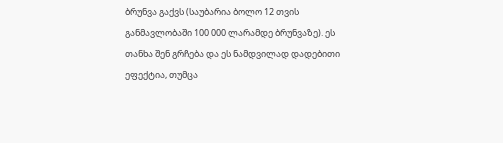ბრუნვა გაქვს (საუბარია ბოლო 12 თვის განმავლობაში 100 000 ლარამდე ბრუნვაზე). ეს თანხა შენ გრჩება და ეს ნამდვილად დადებითი ეფექტია, თუმცა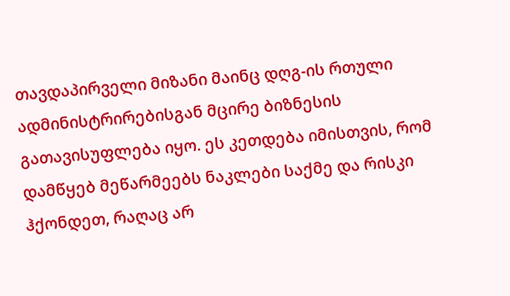თავდაპირველი მიზანი მაინც დღგ-ის რთული ადმინისტრირებისგან მცირე ბიზნესის გათავისუფლება იყო. ეს კეთდება იმისთვის, რომ დამწყებ მეწარმეებს ნაკლები საქმე და რისკი ჰქონდეთ, რაღაც არ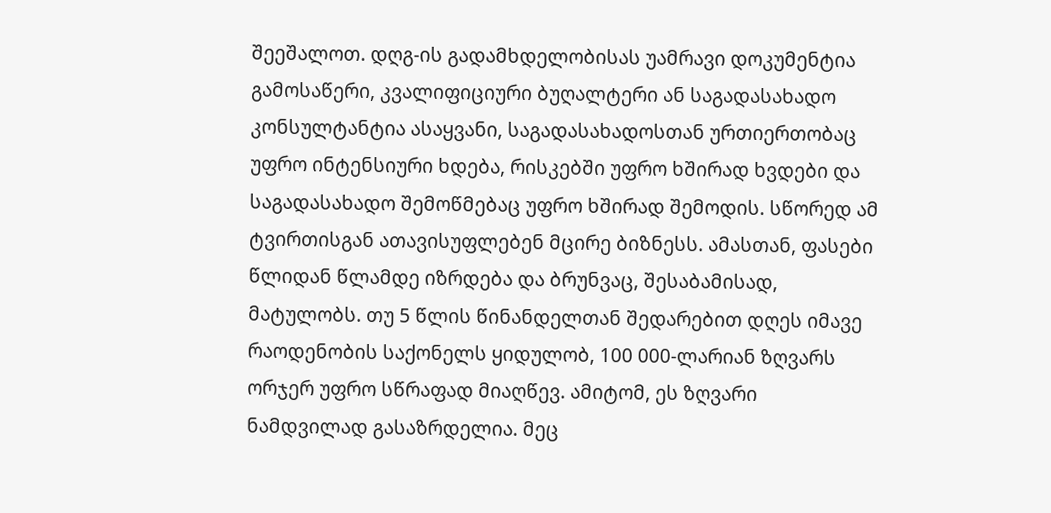შეეშალოთ. დღგ-ის გადამხდელობისას უამრავი დოკუმენტია გამოსაწერი, კვალიფიციური ბუღალტერი ან საგადასახადო კონსულტანტია ასაყვანი, საგადასახადოსთან ურთიერთობაც უფრო ინტენსიური ხდება, რისკებში უფრო ხშირად ხვდები და საგადასახადო შემოწმებაც უფრო ხშირად შემოდის. სწორედ ამ ტვირთისგან ათავისუფლებენ მცირე ბიზნესს. ამასთან, ფასები წლიდან წლამდე იზრდება და ბრუნვაც, შესაბამისად, მატულობს. თუ 5 წლის წინანდელთან შედარებით დღეს იმავე რაოდენობის საქონელს ყიდულობ, 100 000-ლარიან ზღვარს ორჯერ უფრო სწრაფად მიაღწევ. ამიტომ, ეს ზღვარი ნამდვილად გასაზრდელია. მეც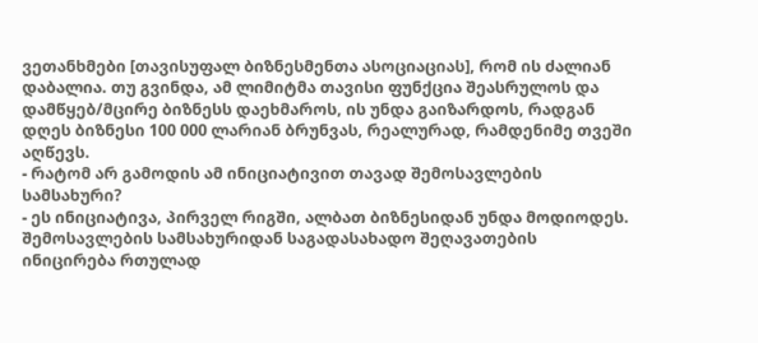ვეთანხმები [თავისუფალ ბიზნესმენთა ასოციაციას], რომ ის ძალიან დაბალია. თუ გვინდა, ამ ლიმიტმა თავისი ფუნქცია შეასრულოს და დამწყებ/მცირე ბიზნესს დაეხმაროს, ის უნდა გაიზარდოს, რადგან დღეს ბიზნესი 100 000 ლარიან ბრუნვას, რეალურად, რამდენიმე თვეში აღწევს.
- რატომ არ გამოდის ამ ინიციატივით თავად შემოსავლების სამსახური?
- ეს ინიციატივა, პირველ რიგში, ალბათ ბიზნესიდან უნდა მოდიოდეს. შემოსავლების სამსახურიდან საგადასახადო შეღავათების ინიცირება რთულად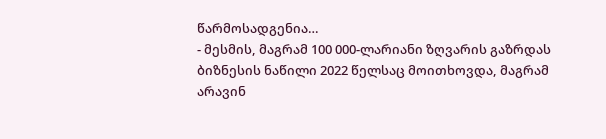წარმოსადგენია…
- მესმის, მაგრამ 100 000-ლარიანი ზღვარის გაზრდას ბიზნესის ნაწილი 2022 წელსაც მოითხოვდა, მაგრამ არავინ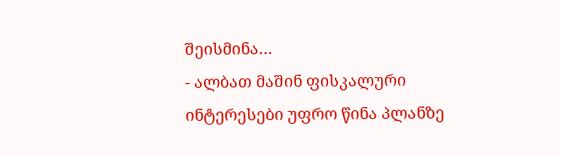შეისმინა…
- ალბათ მაშინ ფისკალური ინტერესები უფრო წინა პლანზე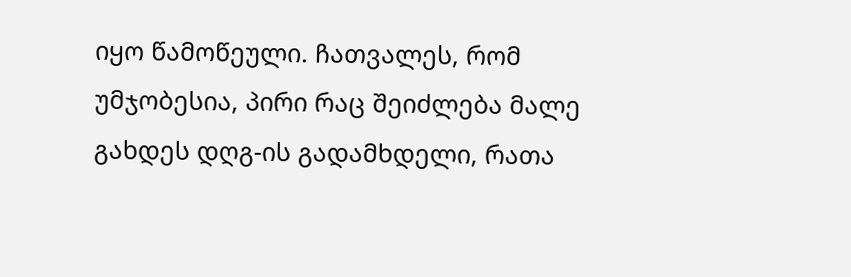იყო წამოწეული. ჩათვალეს, რომ უმჯობესია, პირი რაც შეიძლება მალე გახდეს დღგ-ის გადამხდელი, რათა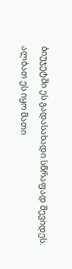ბიუჯეტში ეს გადასახადი სწრაფად შევიდეს. ალბათ ეს იყო მათი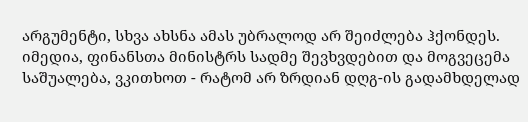არგუმენტი, სხვა ახსნა ამას უბრალოდ არ შეიძლება ჰქონდეს.
იმედია, ფინანსთა მინისტრს სადმე შევხვდებით და მოგვეცემა საშუალება, ვკითხოთ - რატომ არ ზრდიან დღგ-ის გადამხდელად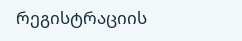რეგისტრაციის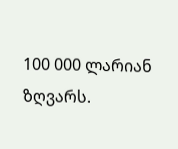100 000 ლარიან ზღვარს.